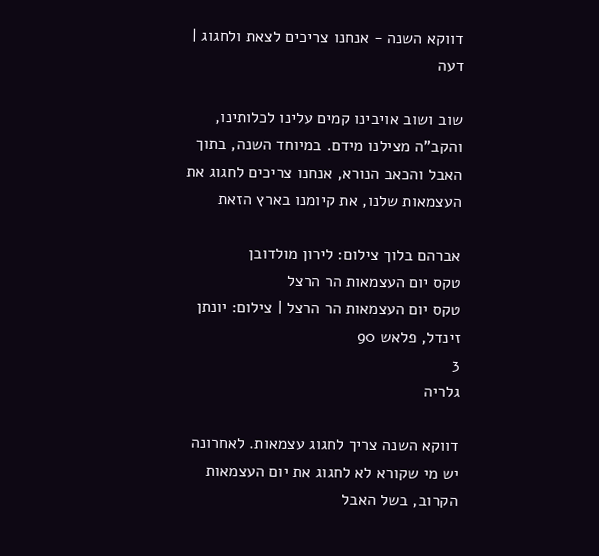דווקא השנה - אנחנו צריכים לצאת ולחגוג | דעה

שוב ושוב אויבינו קמים עלינו לכלותינו, והקב"ה מצילנו מידם. במיוחד השנה, בתוך האבל והכאב הנורא, אנחנו צריכים לחגוג את העצמאות שלנו, את קיומנו בארץ הזאת

אברהם בלוך צילום: לירון מולדובן
טקס יום העצמאות הר הרצל
טקס יום העצמאות הר הרצל | צילום: יונתן זינדל, פלאש 90
3
גלריה

דווקא השנה צריך לחגוג עצמאות. לאחרונה יש מי שקורא לא לחגוג את יום העצמאות הקרוב, בשל האבל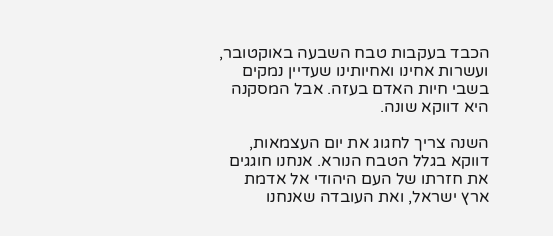הכבד בעקבות טבח השבעה באוקטובר, ועשרות אחינו ואחיותינו שעדיין נמקים בשבי חיות האדם בעזה. אבל המסקנה היא דווקא שונה.

השנה צריך לחגוג את יום העצמאות, דווקא בגלל הטבח הנורא. אנחנו חוגגים את חזרתו של העם היהודי אל אדמת ארץ ישראל, ואת העובדה שאנחנו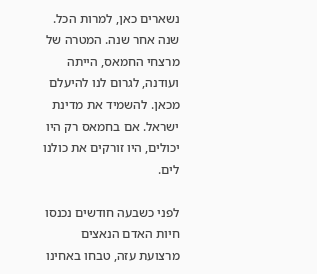נשארים כאן, למרות הכל. שנה אחר שנה. המטרה של מרצחי החמאס, הייתה ועודנה, לגרום לנו להיעלם מכאן. להשמיד את מדינת ישראל. אם בחמאס רק היו יכולים, היו זורקים את כולנו לים.

לפני כשבעה חודשים נכנסו חיות האדם הנאצים מרצועת עזה, טבחו באחינו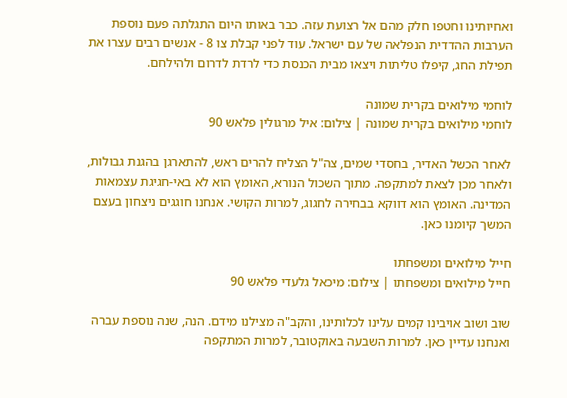ואחיותינו וחטפו חלק מהם אל רצועת עזה. כבר באותו היום התגלתה פעם נוספת הערבות ההדדית הנפלאה של עם ישראל. עוד לפני קבלת צו 8 - אנשים רבים עצרו את תפילת החג, קיפלו טליתות ויצאו מבית הכנסת כדי לרדת לדרום ולהילחם.

לוחמי מילואים בקרית שמונה
לוחמי מילואים בקרית שמונה | צילום: איל מרגולין פלאש 90

לאחר הכשל האדיר, בחסדי שמים, צה"ל הצליח להרים ראש, להתארגן בהגנת גבולות, ולאחר מכן לצאת למתקפה. מתוך השכול הנורא, האומץ הוא לא באי-חגיגת עצמאות המדינה. האומץ הוא דווקא בבחירה לחגוג, למרות הקושי. אנחנו חוגגים ניצחון בעצם המשך קיומנו כאן.

חייל מילואים ומשפחתו
חייל מילואים ומשפחתו | צילום: מיכאל גלעדי פלאש 90

שוב ושוב אויבינו קמים עלינו לכלותינו, והקב"ה מצילנו מידם. הנה, שנה נוספת עברה ואנחנו עדיין כאן. למרות השבעה באוקטובר, למרות המתקפה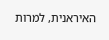האיראנית, למרות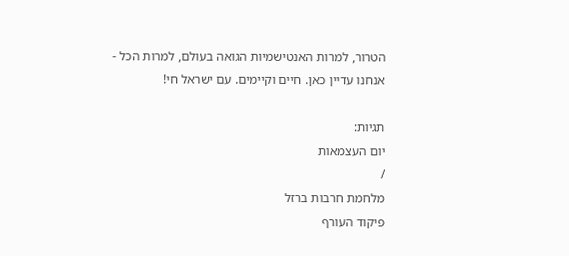הטרור, למרות האנטישמיות הגואה בעולם, למרות הכל - אנחנו עדיין כאן. חיים וקיימים. עם ישראל חי!

תגיות:
יום העצמאות
/
מלחמת חרבות ברזל
פיקוד העורף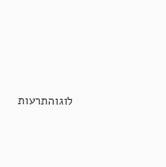לוגוהתרעות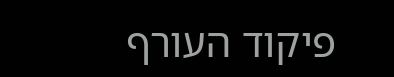פיקוד העורף